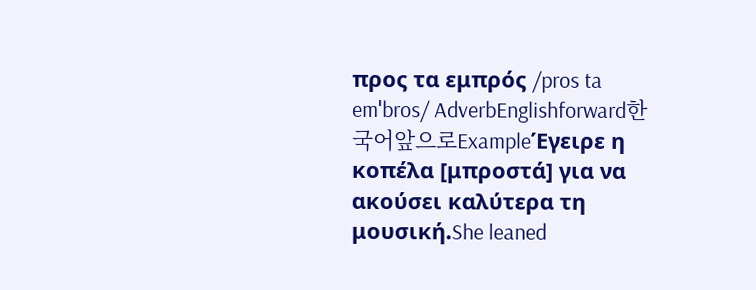προς τα εμπρός /pros ta emˈbros/ AdverbEnglishforward한국어앞으로ExampleΈγειρε η κοπέλα [μπροστά] για να ακούσει καλύτερα τη μουσική.She leaned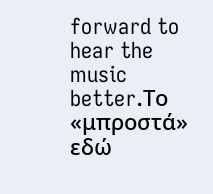forward to hear the music better.Το «μπροστά» εδώ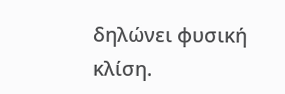δηλώνει φυσική κλίση.